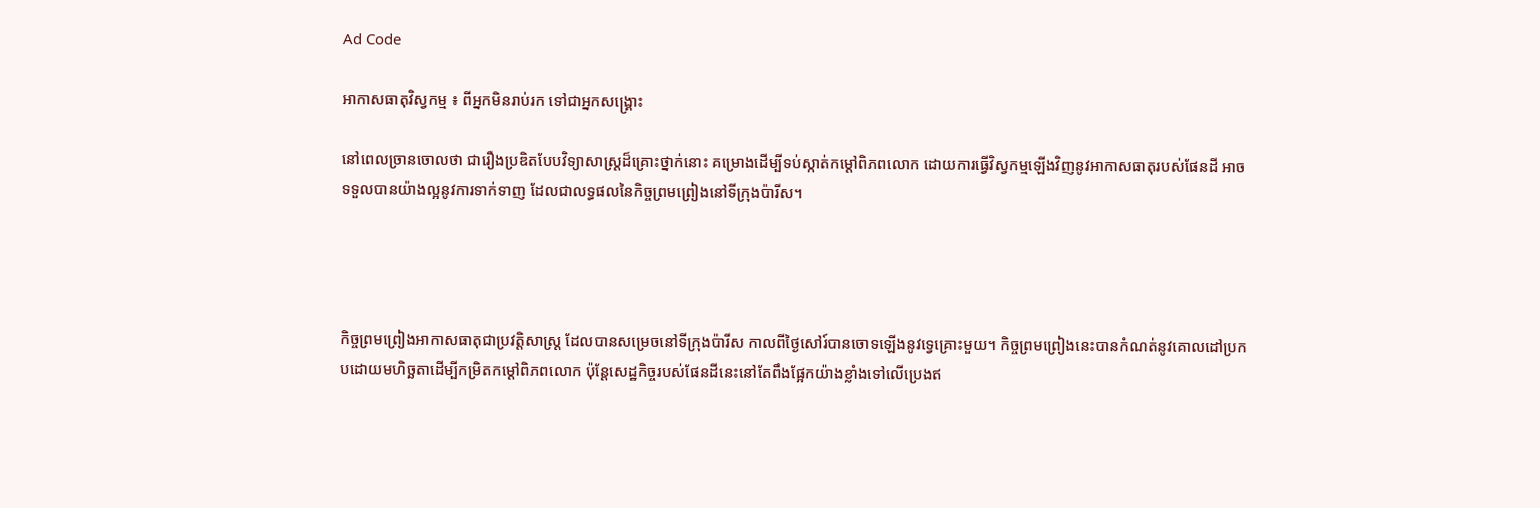Ad Code

អាកាសធាតុវិស្វកម្ម ៖ ពីអ្នកមិនរាប់រក ទៅជាអ្នកសង្គ្រោះ

នៅពេលច្រានចោលថា ជារឿងប្រឌិតបែបវិទ្យាសាស្ដ្រដ៏គ្រោះថ្នាក់នោះ គម្រោងដើម្បីទប់ស្កាត់កម្ដៅពិភពលោក ដោយការធ្វើវិស្វកម្មឡើងវិញនូវអាកាសធាតុរបស់ផែនដី អាចទទួលបានយ៉ាងល្អនូវការទាក់ទាញ ដែលជាលទ្ធផលនៃកិច្ចព្រមព្រៀងនៅទីក្រុងប៉ារីស។




កិច្ចព្រមព្រៀងអាកាសធាតុជាប្រវត្ដិសាស្ដ្រ ដែលបានសម្រេចនៅទីក្រុងប៉ារីស កាលពីថ្ងៃសៅរ៍បានចោទឡើងនូវទ្វេគ្រោះមួយ។ កិច្ចព្រមព្រៀងនេះបានកំណត់នូវគោលដៅប្រកបដោយមហិច្ឆតាដើម្បីកម្រិតកម្ដៅពិភពលោក ប៉ុន្ដែសេដ្ឋកិច្ចរបស់ផែនដីនេះនៅតែពឹងផ្អែកយ៉ាងខ្លាំងទៅលើប្រេងឥ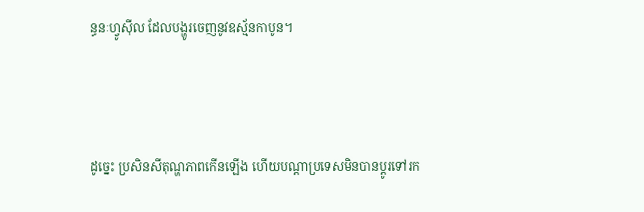ន្ធនៈហ្វូស៊ីល ដែលបង្ហូរចេញនូវឧស្ម័នកាបូន។



ដូច្នេះ ប្រសិនសីតុណ្ហភាពកើនឡើង ហើយបណ្ដាប្រទេសមិនបានប្ដូរទៅរក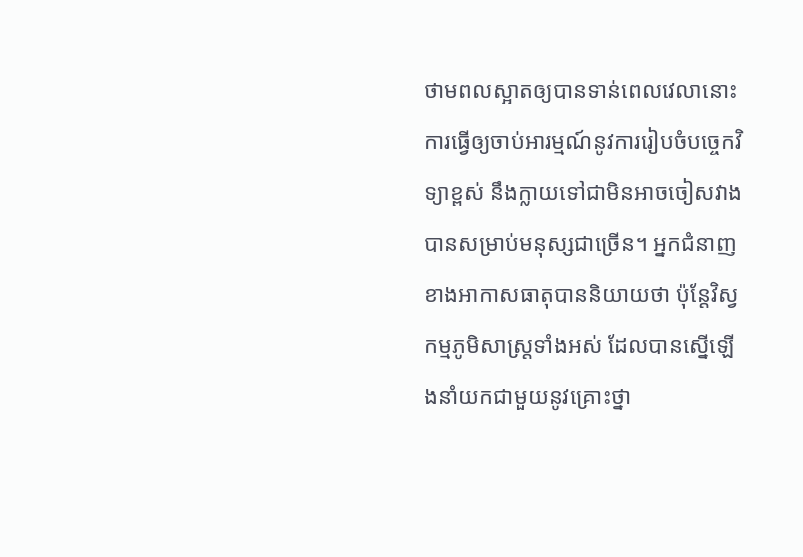ថាមពលស្អាតឲ្យបានទាន់ពេលវេលានោះការធ្វើឲ្យចាប់អារម្មណ៍នូវការរៀបចំបច្ចេកវិទ្យាខ្ពស់ នឹងក្លាយទៅជាមិនអាចចៀសវាងបានសម្រាប់មនុស្សជាច្រើន។ អ្នកជំនាញខាងអាកាសធាតុបាននិយាយថា ប៉ុន្ដែវិស្វកម្មភូមិសាស្ដ្រទាំងអស់ ដែលបានស្នើឡើងនាំយកជាមួយនូវគ្រោះថ្នា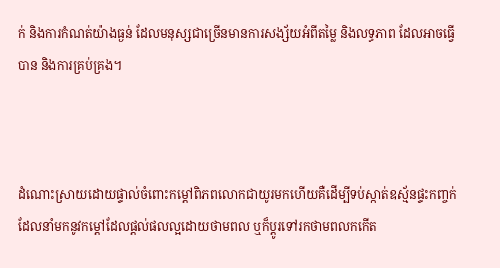ក់ និងការកំណត់យ៉ាងធ្ងន់ ដែលមនុស្សជាច្រើនមានការសង្ស័យអំពីតម្លៃ និងលទ្ធភាព ដែលអាចធ្វើបាន និងការគ្រប់គ្រង។



ដំណោះស្រាយដោយផ្ទាល់ចំពោះកម្ដៅពិភពលោកជាយូរមកហើយគឺដើម្បីទប់ស្កាត់ឧស្ម័នផ្ទះកញ្ចក់ ដែលនាំមកនូវកម្ដៅដែលផ្ដល់ផលល្អដោយថាមពល ឬក៏ប្ដូរទៅរកថាមពលកកើត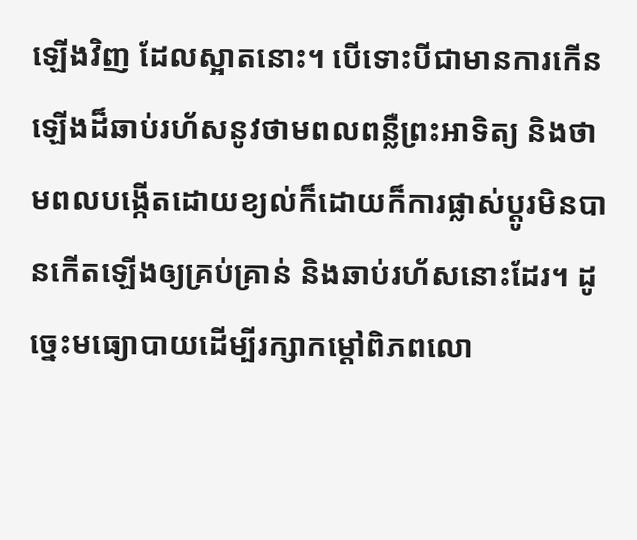ឡើងវិញ ដែលស្អាតនោះ។ បើទោះបីជាមានការកើនឡើងដ៏ឆាប់រហ័សនូវថាមពលពន្លឺព្រះអាទិត្យ និងថាមពលបង្កើតដោយខ្យល់ក៏ដោយក៏ការផ្លាស់ប្ដូរមិនបានកើតឡើងឲ្យគ្រប់គ្រាន់ និងឆាប់រហ័សនោះដែរ។ ដូច្នេះមធ្យោបាយដើម្បីរក្សាកម្ដៅពិភពលោ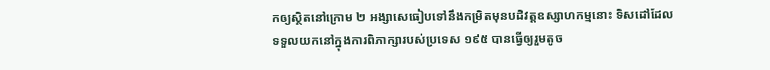កឲ្យស្ថិតនៅក្រោម ២ អង្សាសេធៀបទៅនឹងកម្រិតមុនបដិវត្ដឧស្សាហកម្មនោះ ទិសដៅដែលទទួលយកនៅក្នុងការពិភាក្សារបស់ប្រទេស ១៩៥ បានធ្វើឲ្យរួមតូច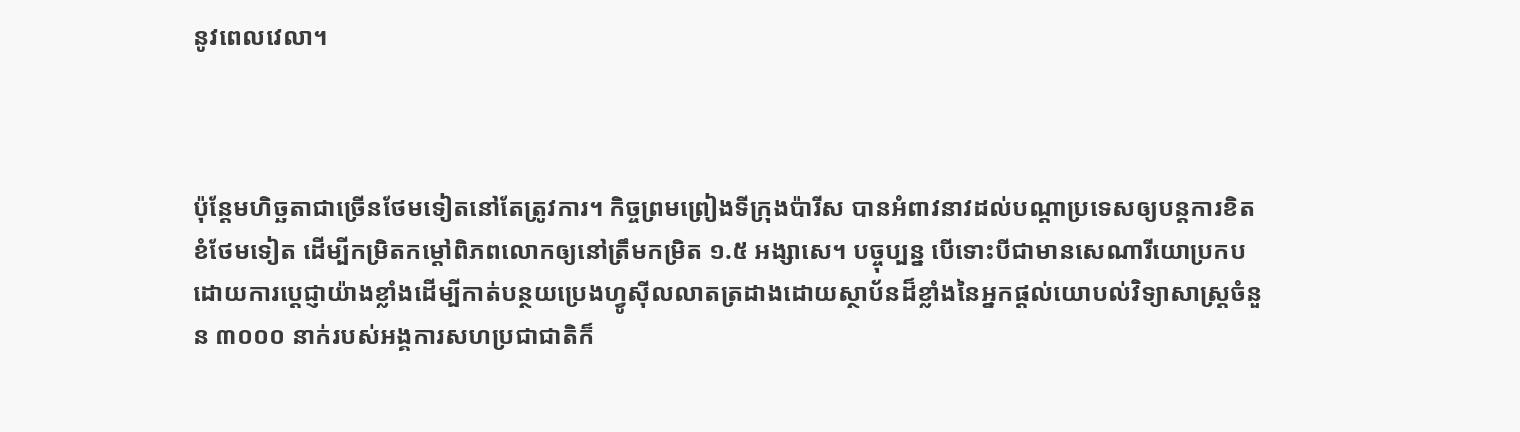នូវពេលវេលា។



ប៉ុន្ដែមហិច្ឆតាជាច្រើនថែមទៀតនៅតែត្រូវការ។ កិច្ចព្រមព្រៀងទីក្រុងប៉ារីស បានអំពាវនាវដល់បណ្ដាប្រទេសឲ្យបន្ដការខិតខំថែមទៀត ដើម្បីកម្រិតកម្ដៅពិភពលោកឲ្យនៅត្រឹមកម្រិត ១.៥ អង្សាសេ។ បច្ចុប្បន្ន បើទោះបីជាមានសេណារីយោប្រកបដោយការប្ដេជ្ញាយ៉ាងខ្លាំងដើម្បីកាត់បន្ថយប្រេងហ្វូស៊ីលលាតត្រដាងដោយស្ថាប័នដ៏ខ្លាំងនៃអ្នកផ្ដល់យោបល់វិទ្យាសាស្ដ្រចំនួន ៣០០០ នាក់របស់អង្គការសហប្រជាជាតិក៏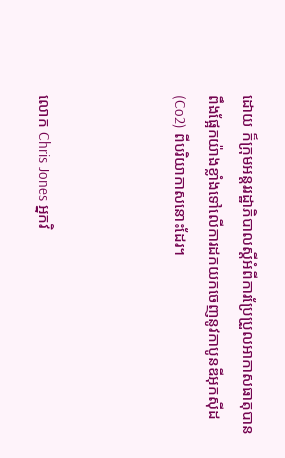ដោយ ក៏ក្រុមអន្ដររដ្ឋាភិបាលស្ដីអំពីការប្រែប្រួលអាកាសធាតុបានពឹងផ្អែកយ៉ាងខ្លាំងទៅលើការដកយកចេញនូវកាបូនឌីអុកស៊ីដ(Co2) ពីបរិយាកាសនោះដែរ។



លោក Chris Jones អ្នកវិ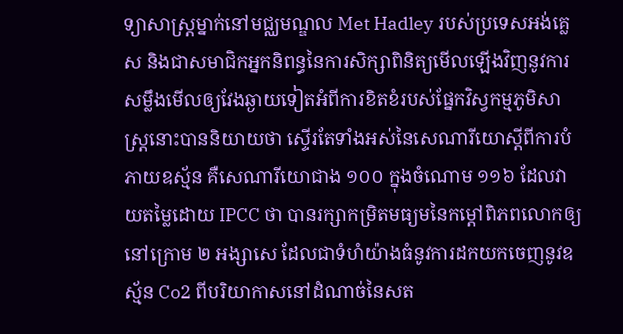ទ្យាសាស្រ្ដម្នាក់នៅមជ្ឈមណ្ឌល Met Hadley របស់ប្រទេសអង់គ្លេស និងជាសមាជិកអ្នកនិពន្ធនៃការសិក្សាពិនិត្យមើលឡើងវិញនូវការសម្លឹងមើលឲ្យវែងឆ្ងាយទៀតអំពីការខិតខំរបស់ផ្នែកវិស្វកម្មភូមិសាស្ដ្រនោះបាននិយាយថា ស្ទើរតែទាំងអស់នៃសេណារីយោស្ដីពីការបំភាយឧស្ម័ន គឺសេណារីយោជាង ១០០ ក្នុងចំណោម ១១៦ ដែលវាយតម្លៃដោយ IPCC ថា បានរក្សាកម្រិតមធ្យមនៃកម្ដៅពិភពលោកឲ្យនៅក្រោម ២ អង្សាសេ ដែលជាទំហំយ៉ាងធំនូវការដកយកចេញនូវឧស្ម័ន Co2 ពីបរិយាកាសនៅដំណាច់នៃសត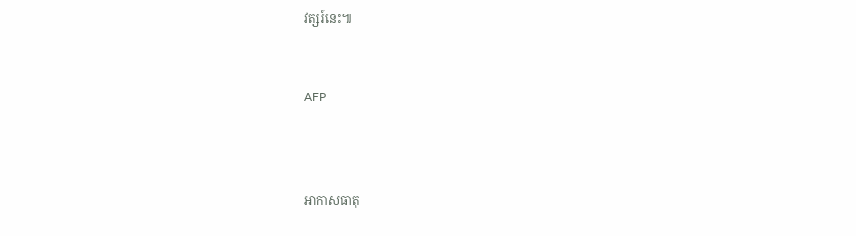វត្សរ៍នេះ៕


AFP



អាកាសធាតុ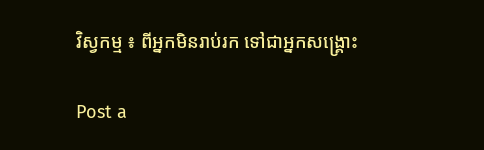វិស្វកម្ម ៖ ពីអ្នកមិនរាប់រក ទៅជាអ្នកសង្គ្រោះ

Post a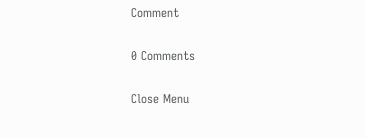Comment

0 Comments

Close Menu